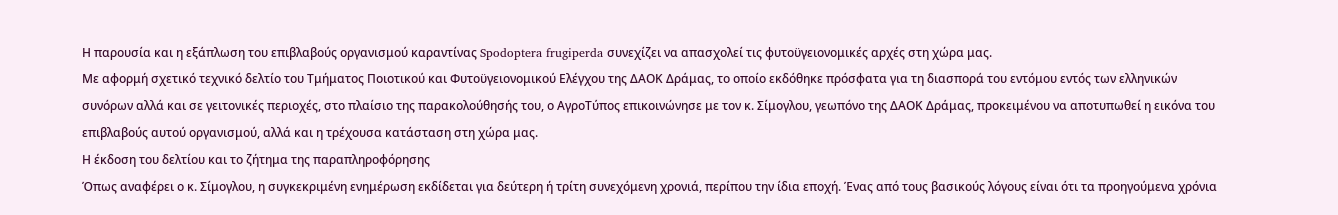Η παρουσία και η εξάπλωση του επιβλαβούς οργανισμού καραντίνας Spodoptera frugiperda συνεχίζει να απασχολεί τις φυτοϋγειονομικές αρχές στη χώρα μας.
Με αφορμή σχετικό τεχνικό δελτίο του Τμήματος Ποιοτικού και Φυτοϋγειονομικού Ελέγχου της ΔΑΟΚ Δράμας, το οποίο εκδόθηκε πρόσφατα για τη διασπορά του εντόμου εντός των ελληνικών συνόρων αλλά και σε γειτονικές περιοχές, στο πλαίσιο της παρακολούθησής του, ο ΑγροΤύπος επικοινώνησε με τον κ. Σίμογλου, γεωπόνο της ΔΑΟΚ Δράμας, προκειμένου να αποτυπωθεί η εικόνα του επιβλαβούς αυτού οργανισμού, αλλά και η τρέχουσα κατάσταση στη χώρα μας.
Η έκδοση του δελτίου και το ζήτημα της παραπληροφόρησης
Όπως αναφέρει ο κ. Σίμογλου, η συγκεκριμένη ενημέρωση εκδίδεται για δεύτερη ή τρίτη συνεχόμενη χρονιά, περίπου την ίδια εποχή. Ένας από τους βασικούς λόγους είναι ότι τα προηγούμενα χρόνια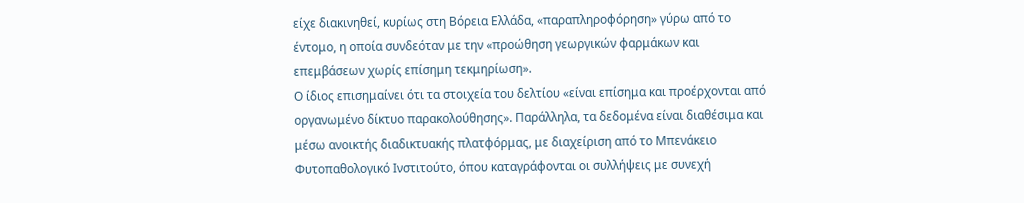είχε διακινηθεί, κυρίως στη Βόρεια Ελλάδα, «παραπληροφόρηση» γύρω από το έντομο, η οποία συνδεόταν με την «προώθηση γεωργικών φαρμάκων και επεμβάσεων χωρίς επίσημη τεκμηρίωση».
Ο ίδιος επισημαίνει ότι τα στοιχεία του δελτίου «είναι επίσημα και προέρχονται από οργανωμένο δίκτυο παρακολούθησης». Παράλληλα, τα δεδομένα είναι διαθέσιμα και μέσω ανοικτής διαδικτυακής πλατφόρμας, με διαχείριση από το Μπενάκειο Φυτοπαθολογικό Ινστιτούτο, όπου καταγράφονται οι συλλήψεις με συνεχή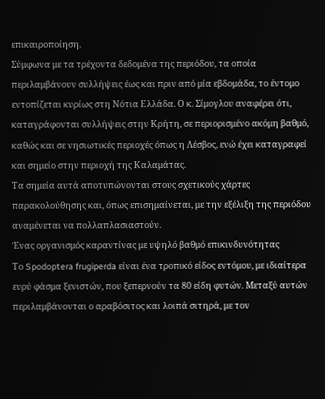επικαιροποίηση.
Σύμφωνα με τα τρέχοντα δεδομένα της περιόδου, τα οποία περιλαμβάνουν συλλήψεις έως και πριν από μία εβδομάδα, το έντομο εντοπίζεται κυρίως στη Νότια Ελλάδα. Ο κ. Σίμογλου αναφέρει ότι, καταγράφονται συλλήψεις στην Κρήτη, σε περιορισμένο ακόμη βαθμό, καθώς και σε νησιωτικές περιοχές όπως η Λέσβος, ενώ έχει καταγραφεί και σημείο στην περιοχή της Καλαμάτας.
Τα σημεία αυτά αποτυπώνονται στους σχετικούς χάρτες παρακολούθησης και, όπως επισημαίνεται, με την εξέλιξη της περιόδου αναμένεται να πολλαπλασιαστούν.
Ένας οργανισμός καραντίνας με υψηλό βαθμό επικινδυνότητας
Το Spodoptera frugiperda είναι ένα τροπικό είδος εντόμου, με ιδιαίτερα ευρύ φάσμα ξενιστών, που ξεπερνούν τα 80 είδη φυτών. Μεταξύ αυτών περιλαμβάνονται ο αραβόσιτος και λοιπά σιτηρά, με τον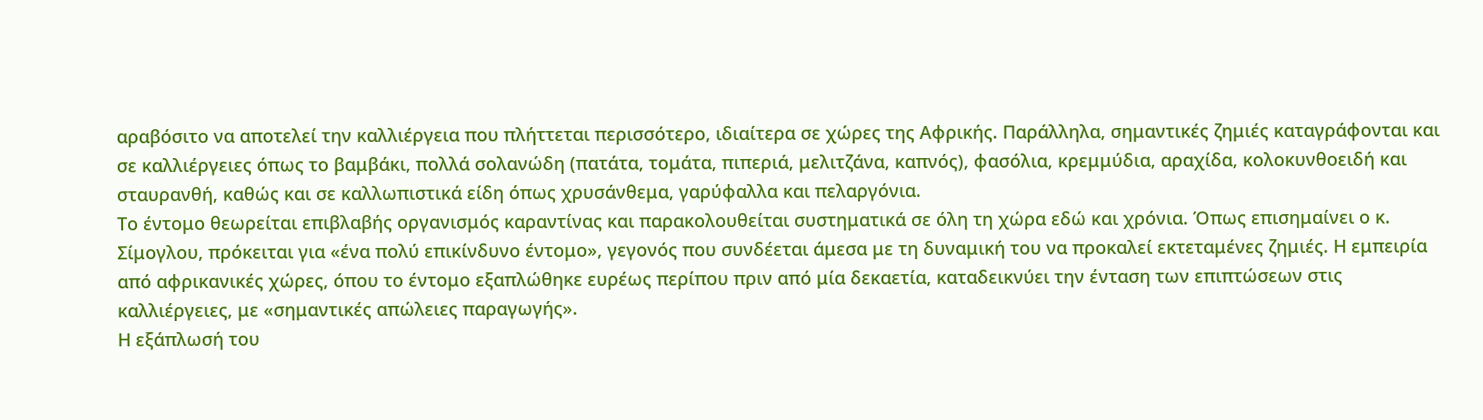αραβόσιτο να αποτελεί την καλλιέργεια που πλήττεται περισσότερο, ιδιαίτερα σε χώρες της Αφρικής. Παράλληλα, σημαντικές ζημιές καταγράφονται και σε καλλιέργειες όπως το βαμβάκι, πολλά σολανώδη (πατάτα, τομάτα, πιπεριά, μελιτζάνα, καπνός), φασόλια, κρεμμύδια, αραχίδα, κολοκυνθοειδή και σταυρανθή, καθώς και σε καλλωπιστικά είδη όπως χρυσάνθεμα, γαρύφαλλα και πελαργόνια.
Το έντομο θεωρείται επιβλαβής οργανισμός καραντίνας και παρακολουθείται συστηματικά σε όλη τη χώρα εδώ και χρόνια. Όπως επισημαίνει ο κ. Σίμογλου, πρόκειται για «ένα πολύ επικίνδυνο έντομο», γεγονός που συνδέεται άμεσα με τη δυναμική του να προκαλεί εκτεταμένες ζημιές. Η εμπειρία από αφρικανικές χώρες, όπου το έντομο εξαπλώθηκε ευρέως περίπου πριν από μία δεκαετία, καταδεικνύει την ένταση των επιπτώσεων στις καλλιέργειες, με «σημαντικές απώλειες παραγωγής».
Η εξάπλωσή του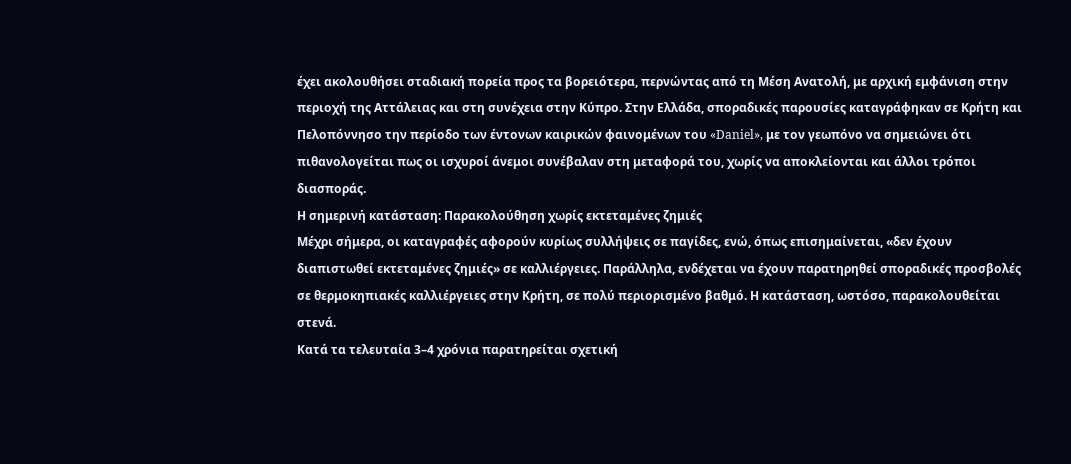έχει ακολουθήσει σταδιακή πορεία προς τα βορειότερα, περνώντας από τη Μέση Ανατολή, με αρχική εμφάνιση στην περιοχή της Αττάλειας και στη συνέχεια στην Κύπρο. Στην Ελλάδα, σποραδικές παρουσίες καταγράφηκαν σε Κρήτη και Πελοπόννησο την περίοδο των έντονων καιρικών φαινομένων του «Daniel», με τον γεωπόνο να σημειώνει ότι πιθανολογείται πως οι ισχυροί άνεμοι συνέβαλαν στη μεταφορά του, χωρίς να αποκλείονται και άλλοι τρόποι διασποράς.
Η σημερινή κατάσταση: Παρακολούθηση χωρίς εκτεταμένες ζημιές
Μέχρι σήμερα, οι καταγραφές αφορούν κυρίως συλλήψεις σε παγίδες, ενώ, όπως επισημαίνεται, «δεν έχουν διαπιστωθεί εκτεταμένες ζημιές» σε καλλιέργειες. Παράλληλα, ενδέχεται να έχουν παρατηρηθεί σποραδικές προσβολές σε θερμοκηπιακές καλλιέργειες στην Κρήτη, σε πολύ περιορισμένο βαθμό. Η κατάσταση, ωστόσο, παρακολουθείται στενά.
Κατά τα τελευταία 3–4 χρόνια παρατηρείται σχετική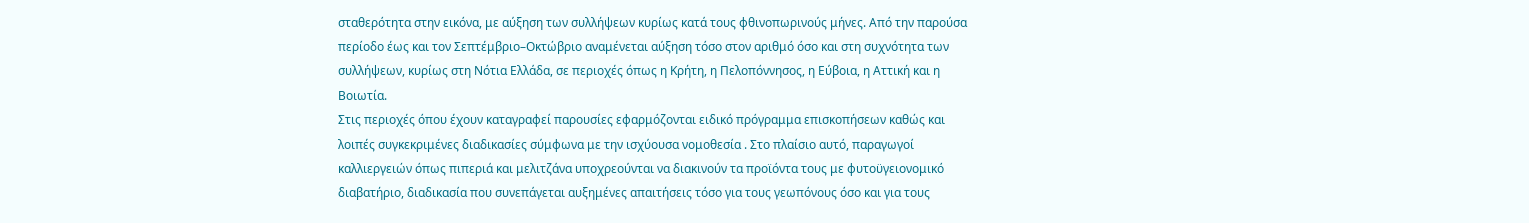σταθερότητα στην εικόνα, με αύξηση των συλλήψεων κυρίως κατά τους φθινοπωρινούς μήνες. Από την παρούσα περίοδο έως και τον Σεπτέμβριο–Οκτώβριο αναμένεται αύξηση τόσο στον αριθμό όσο και στη συχνότητα των συλλήψεων, κυρίως στη Νότια Ελλάδα, σε περιοχές όπως η Κρήτη, η Πελοπόννησος, η Εύβοια, η Αττική και η Βοιωτία.
Στις περιοχές όπου έχουν καταγραφεί παρουσίες εφαρμόζονται ειδικό πρόγραμμα επισκοπήσεων καθώς και λοιπές συγκεκριμένες διαδικασίες σύμφωνα με την ισχύουσα νομοθεσία . Στο πλαίσιο αυτό, παραγωγοί καλλιεργειών όπως πιπεριά και μελιτζάνα υποχρεούνται να διακινούν τα προϊόντα τους με φυτοϋγειονομικό διαβατήριο, διαδικασία που συνεπάγεται αυξημένες απαιτήσεις τόσο για τους γεωπόνους όσο και για τους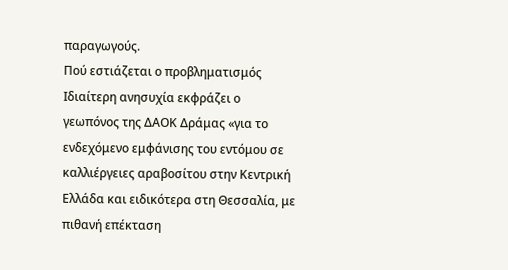παραγωγούς.
Πού εστιάζεται ο προβληματισμός
Ιδιαίτερη ανησυχία εκφράζει ο γεωπόνος της ΔΑΟΚ Δράμας «για το ενδεχόμενο εμφάνισης του εντόμου σε καλλιέργειες αραβοσίτου στην Κεντρική Ελλάδα και ειδικότερα στη Θεσσαλία, με πιθανή επέκταση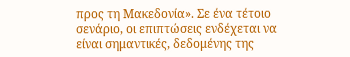προς τη Μακεδονία». Σε ένα τέτοιο σενάριο, οι επιπτώσεις ενδέχεται να είναι σημαντικές, δεδομένης της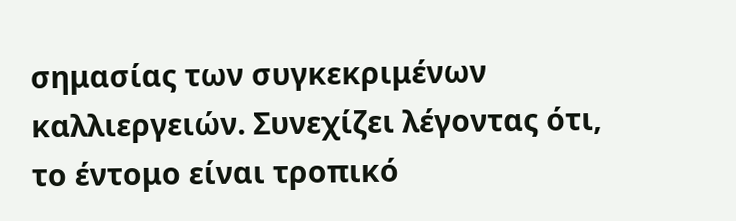σημασίας των συγκεκριμένων καλλιεργειών. Συνεχίζει λέγοντας ότι, το έντομο είναι τροπικό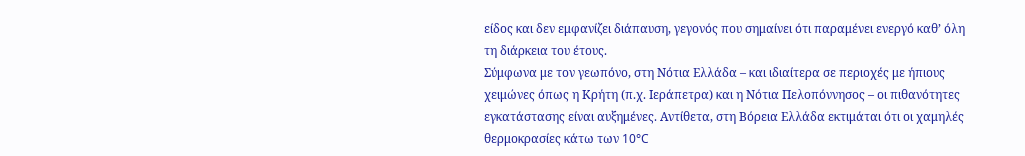είδος και δεν εμφανίζει διάπαυση, γεγονός που σημαίνει ότι παραμένει ενεργό καθ’ όλη τη διάρκεια του έτους.
Σύμφωνα με τον γεωπόνο, στη Νότια Ελλάδα – και ιδιαίτερα σε περιοχές με ήπιους χειμώνες όπως η Κρήτη (π.χ. Ιεράπετρα) και η Νότια Πελοπόννησος – οι πιθανότητες εγκατάστασης είναι αυξημένες. Αντίθετα, στη Βόρεια Ελλάδα εκτιμάται ότι οι χαμηλές θερμοκρασίες κάτω των 10°C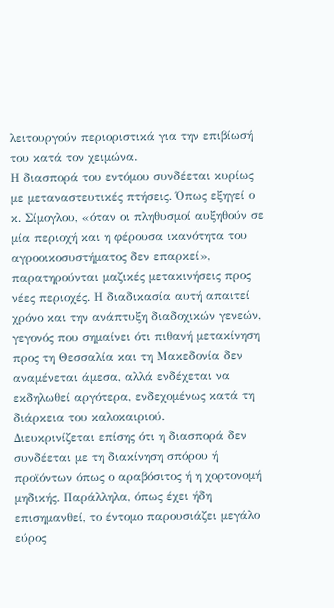λειτουργούν περιοριστικά για την επιβίωσή του κατά τον χειμώνα.
Η διασπορά του εντόμου συνδέεται κυρίως με μεταναστευτικές πτήσεις. Όπως εξηγεί ο κ. Σίμογλου, «όταν οι πληθυσμοί αυξηθούν σε μία περιοχή και η φέρουσα ικανότητα του αγροοικοσυστήματος δεν επαρκεί», παρατηρούνται μαζικές μετακινήσεις προς νέες περιοχές. Η διαδικασία αυτή απαιτεί χρόνο και την ανάπτυξη διαδοχικών γενεών, γεγονός που σημαίνει ότι πιθανή μετακίνηση προς τη Θεσσαλία και τη Μακεδονία δεν αναμένεται άμεσα, αλλά ενδέχεται να εκδηλωθεί αργότερα, ενδεχομένως κατά τη διάρκεια του καλοκαιριού.
Διευκρινίζεται επίσης ότι η διασπορά δεν συνδέεται με τη διακίνηση σπόρου ή προϊόντων όπως ο αραβόσιτος ή η χορτονομή μηδικής. Παράλληλα, όπως έχει ήδη επισημανθεί, το έντομο παρουσιάζει μεγάλο εύρος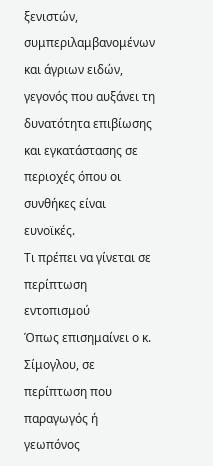ξενιστών, συμπεριλαμβανομένων και άγριων ειδών, γεγονός που αυξάνει τη δυνατότητα επιβίωσης και εγκατάστασης σε περιοχές όπου οι συνθήκες είναι ευνοϊκές.
Τι πρέπει να γίνεται σε περίπτωση εντοπισμού
Όπως επισημαίνει ο κ. Σίμογλου, σε περίπτωση που παραγωγός ή γεωπόνος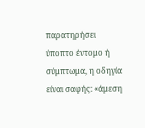παρατηρήσει ύποπτο έντομο ή σύμπτωμα, η οδηγία είναι σαφής: «άμεση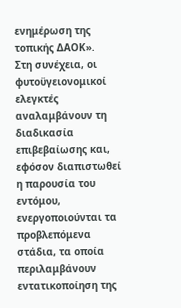ενημέρωση της τοπικής ΔΑΟΚ».
Στη συνέχεια, οι φυτοϋγειονομικοί ελεγκτές αναλαμβάνουν τη διαδικασία επιβεβαίωσης και, εφόσον διαπιστωθεί η παρουσία του εντόμου, ενεργοποιούνται τα προβλεπόμενα στάδια, τα οποία περιλαμβάνουν εντατικοποίηση της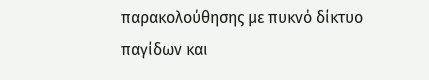παρακολούθησης με πυκνό δίκτυο παγίδων και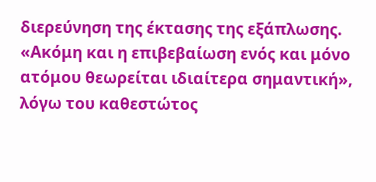διερεύνηση της έκτασης της εξάπλωσης.
«Ακόμη και η επιβεβαίωση ενός και μόνο ατόμου θεωρείται ιδιαίτερα σημαντική», λόγω του καθεστώτος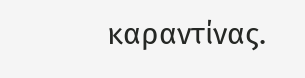καραντίνας.